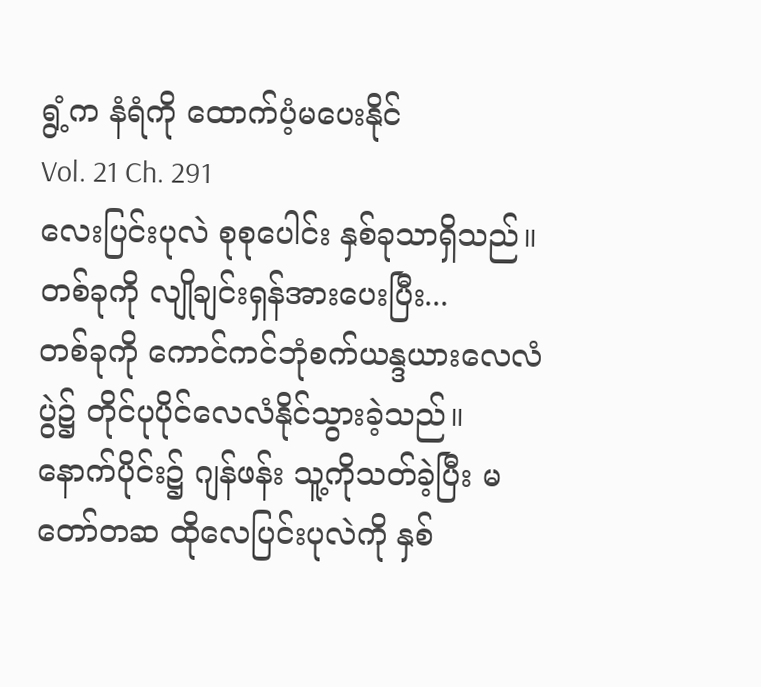ရွံ့က နံရံကို ထောက်ပံ့မပေးနိုင်
Vol. 21 Ch. 291
လေးပြင်းပုလဲ စုစုပေါင်း နှစ်ခုသာရှိသည်။
တစ်ခုကို လျိုချင်းရှန်အားပေးပြီး...
တစ်ခုကို ကောင်ကင်ဘုံစက်ယန္ဒယားလေလံပွဲ၌ တိုင်ပုပိုင်လေလံနိုင်သွားခဲ့သည်။
နောက်ပိုင်း၌ ဂျန်ဖန်း သူ့ကိုသတ်ခဲ့ပြီး မတော်တဆ ထိုလေပြင်းပုလဲကို နှစ်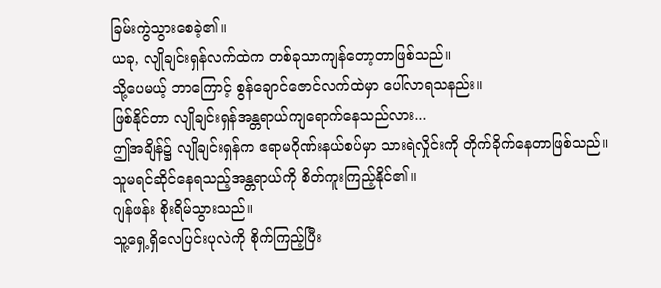ခြမ်းကွဲသွားစေခဲ့၏။
ယခု, လျိုချင်းရှန်လက်ထဲက တစ်ခုသာကျန်တော့တာဖြစ်သည်။
သို့ပေမယ့် ဘာကြောင့် စွန်ချောင်ဇောင်လက်ထဲမှာ ပေါ်လာရသနည်း။
ဖြစ်နိုင်တာ လျိုချင်းရှန်အန္တရာယ်ကျရောက်နေသည်လား...
ဤအချိန်၌ လျိုချင်းရှန်က ဧရာမဂိုဏ်းနယ်စပ်မှာ သားရဲလှိုင်းကို တိုက်ခိုက်နေတာဖြစ်သည်။
သူမရင်ဆိုင်နေရသည့်အန္တရာယ်ကို စိတ်ကူးကြည့်နိုင်၏။
ဂျန်ဖန်း စိုးရိမ်သွားသည်။
သူ့ရှေ့ရှိလေပြင်းပုလဲကို စိုက်ကြည့်ပြီး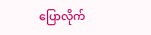ပြောလိုက်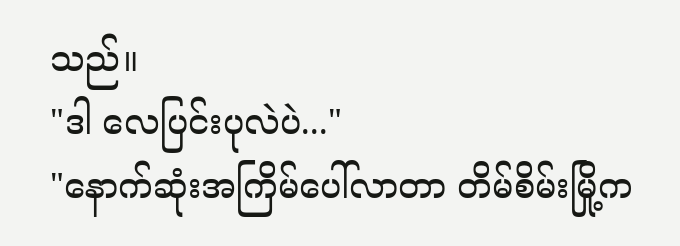သည်။
"ဒါ လေပြင်းပုလဲပဲ..."
"နောက်ဆုံးအကြိမ်ပေါ်လာတာ တိမ်စိမ်းမြို့က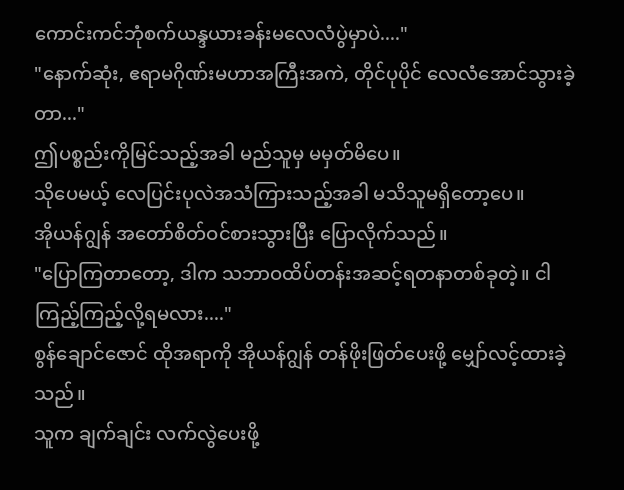ကောင်းကင်ဘုံစက်ယန္ဒယားခန်းမလေလံပွဲမှာပဲ...."
"နောက်ဆုံး, ဧရာမဂိုဏ်းမဟာအကြီးအကဲ, တိုင်ပုပိုင် လေလံအောင်သွားခဲ့တာ..."
ဤပစ္စည်းကိုမြင်သည့်အခါ မည်သူမှ မမှတ်မိပေ။
သိုပေမယ့် လေပြင်းပုလဲအသံကြားသည့်အခါ မသိသူမရှိတော့ပေ။
အိုယန်ဂျွန် အတော်စိတ်ဝင်စားသွားပြီး ပြောလိုက်သည်။
"ပြောကြတာတော့, ဒါက သဘာဝထိပ်တန်းအဆင့်ရတနာတစ်ခုတဲ့။ ငါကြည့်ကြည့်လို့ရမလား...."
စွန်ချောင်ဇောင် ထိုအရာကို အိုယန်ဂျွန် တန်ဖိုးဖြတ်ပေးဖို့ မျှော်လင့်ထားခဲ့သည်။
သူက ချက်ချင်း လက်လွဲပေးဖို့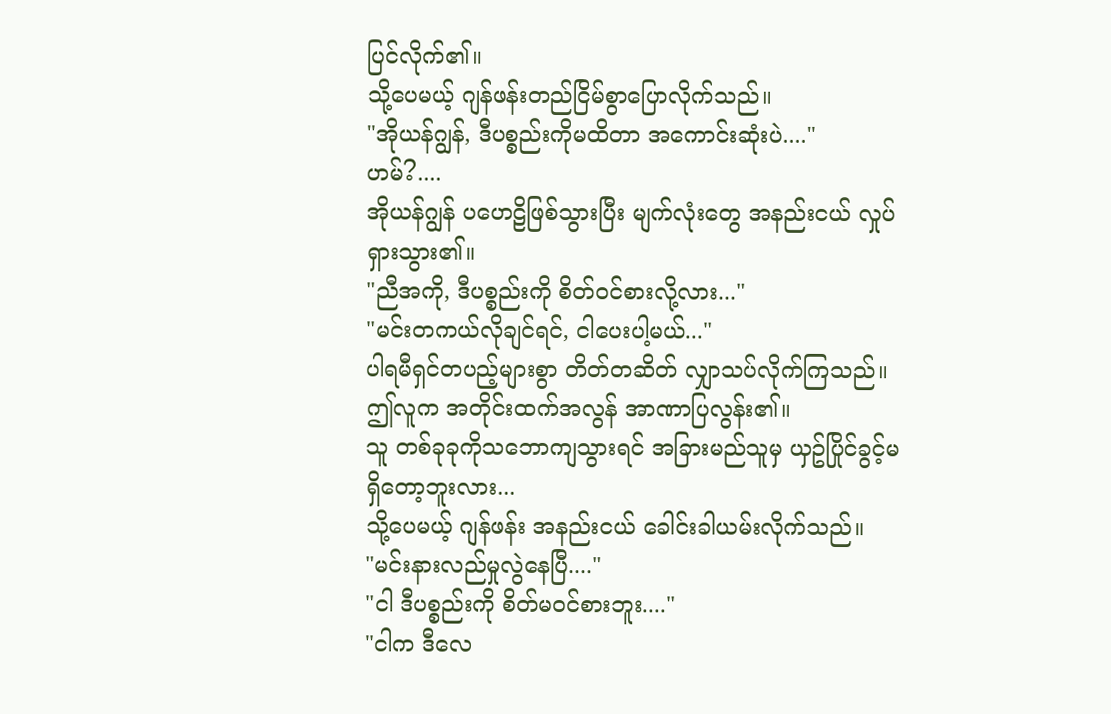ပြင်လိုက်၏။
သို့ပေမယ့် ဂျန်ဖန်းတည်ငြိမ်စွာပြောလိုက်သည်။
"အိုယန်ဂျွန်, ဒီပစ္စည်းကိုမထိတာ အကောင်းဆုံးပဲ...."
ဟမ်?....
အိုယန်ဂျွန် ပဟေဠိဖြစ်သွားပြီး မျက်လုံးတွေ အနည်းငယ် လှုပ်ရှားသွား၏။
"ညီအကို, ဒီပစ္စည်းကို စိတ်ဝင်စားလို့လား..."
"မင်းတကယ်လိုချင်ရင်, ငါပေးပါ့မယ်..."
ပါရမီရှင်တပည့်များစွာ တိတ်တဆိတ် လျှာသပ်လိုက်ကြသည်။
ဤလူက အတိုင်းထက်အလွန် အာဏာပြလွန်း၏။
သူ တစ်ခုခုကိုသဘောကျသွားရင် အခြားမည်သူမှ ယှဥ်ပြိုင်ခွင့်မရှိတော့ဘူးလား...
သို့ပေမယ့် ဂျန်ဖန်း အနည်းငယ် ခေါင်းခါယမ်းလိုက်သည်။
"မင်းနားလည်မှုလွဲနေပြီ...."
"ငါ ဒီပစ္စည်းကို စိတ်မဝင်စားဘူး...."
"ငါက ဒီလေ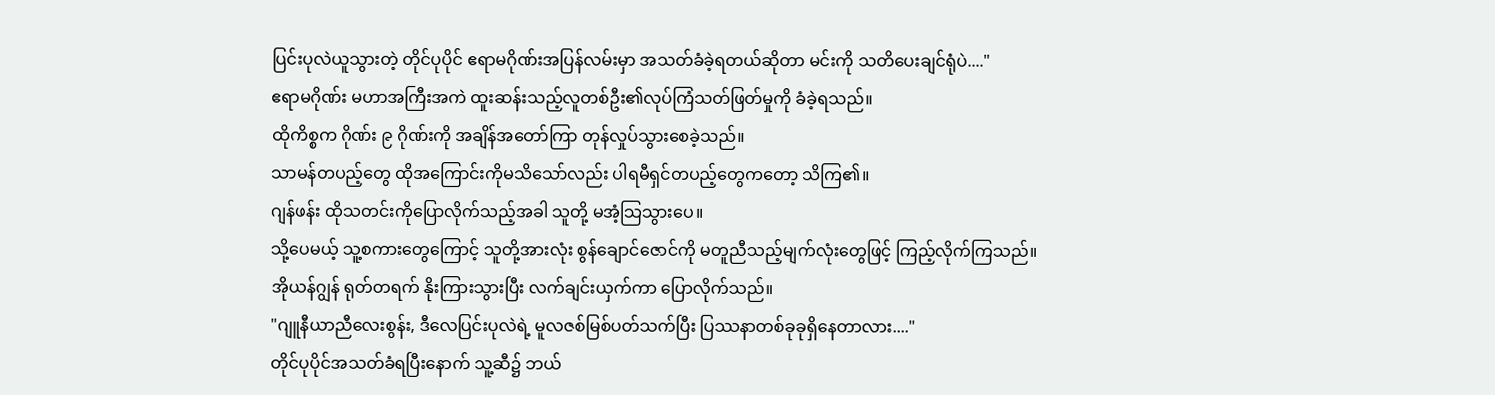ပြင်းပုလဲယူသွားတဲ့ တိုင်ပုပိုင် ဧရာမဂိုဏ်းအပြန်လမ်းမှာ အသတ်ခံခဲ့ရတယ်ဆိုတာ မင်းကို သတိပေးချင်ရုံပဲ...."
ဧရာမဂိုဏ်း မဟာအကြီးအကဲ ထူးဆန်းသည့်လူတစ်ဦး၏လုပ်ကြံသတ်ဖြတ်မှုကို ခံခဲ့ရသည်။
ထိုကိစ္စက ဂိုဏ်း ၉ ဂိုဏ်းကို အချိန်အတော်ကြာ တုန်လှုပ်သွားစေခဲ့သည်။
သာမန်တပည့်တွေ ထိုအကြောင်းကိုမသိသော်လည်း ပါရမီရှင်တပည့်တွေကတော့ သိကြ၏။
ဂျန်ဖန်း ထိုသတင်းကိုပြောလိုက်သည့်အခါ သူတို့ မအံ့သြသွားပေ။
သို့ပေမယ့် သူ့စကားတွေကြောင့် သူတို့အားလုံး စွန်ချောင်ဇောင်ကို မတူညီသည့်မျက်လုံးတွေဖြင့် ကြည့်လိုက်ကြသည်။
အိုယန်ဂျွန် ရုတ်တရက် နိုးကြားသွားပြီး လက်ချင်းယှက်ကာ ပြောလိုက်သည်။
"ဂျူနီယာညီလေးစွန်း, ဒီလေပြင်းပုလဲရဲ့ မူလဇစ်မြစ်ပတ်သက်ပြီး ပြဿနာတစ်ခုခုရှိနေတာလား...."
တိုင်ပုပိုင်အသတ်ခံရပြီးနောက် သူ့ဆီ၌ ဘယ်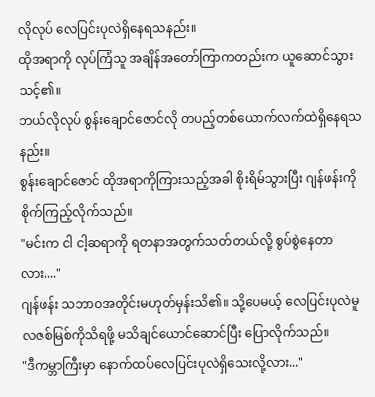လိုလုပ် လေပြင်းပုလဲရှိနေရသနည်း။
ထိုအရာကို လုပ်ကြံသူ အချိန်အတော်ကြာကတည်းက ယူဆောင်သွားသင့်၏။
ဘယ်လိုလုပ် စွန်းချောင်ဇောင်လို တပည့်တစ်ယောက်လက်ထဲရှိနေရသနည်း။
စွန်းချောင်ဇောင် ထိုအရာကိုကြားသည့်အခါ စိုးရိမ်သွားပြီး ဂျန်ဖန်းကို စိုက်ကြည့်လိုက်သည်။
"မင်းက ငါ ငါ့ဆရာကို ရတနာအတွက်သတ်တယ်လို့ စွပ်စွဲနေတာလား...."
ဂျန်ဖန်း သဘာဝအတိုင်းမဟုတ်မှန်းသိ၏။ သို့ပေမယ့် လေပြင်းပုလဲမူလဇစ်မြစ်ကိုသိရဖို့ မသိချင်ယောင်ဆောင်ပြီး ပြောလိုက်သည်။
"ဒီကမ္ဘာကြီးမှာ နောက်ထပ်လေပြင်းပုလဲရှိသေးလို့လား..."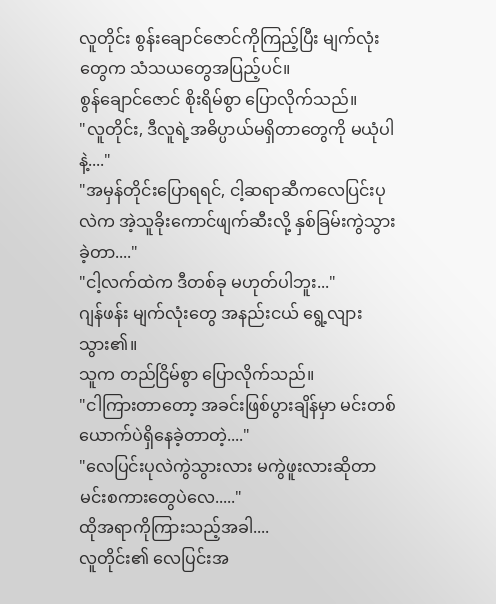လူတိုင်း စွန်းချောင်ဇောင်ကိုကြည့်ပြီး မျက်လုံးတွေက သံသယတွေအပြည့်ပင်။
စွန်ချောင်ဇောင် စိုးရိမ်စွာ ပြောလိုက်သည်။
"လူတိုင်း, ဒီလူရဲ့အဓိပ္ပာယ်မရှိတာတွေကို မယုံပါနဲ့...."
"အမှန်တိုင်းပြောရရင်, ငါ့ဆရာဆီကလေပြင်းပုလဲက အဲ့သူခိုးကောင်ဖျက်ဆီးလို့ နှစ်ခြမ်းကွဲသွားခဲ့တာ...."
"ငါ့လက်ထဲက ဒီတစ်ခု မဟုတ်ပါဘူး..."
ဂျန်ဖန်း မျက်လုံးတွေ အနည်းငယ် ရွေ့လျားသွား၏။
သူက တည်ငြိမ်စွာ ပြောလိုက်သည်။
"ငါကြားတာတော့ အခင်းဖြစ်ပွားချိန်မှာ မင်းတစ်ယောက်ပဲရှိနေခဲ့တာတဲ့...."
"လေပြင်းပုလဲကွဲသွားလား မကွဲဖူးလားဆိုတာ မင်းစကားတွေပဲလေ....."
ထိုအရာကိုကြားသည့်အခါ....
လူတိုင်း၏ လေပြင်းအ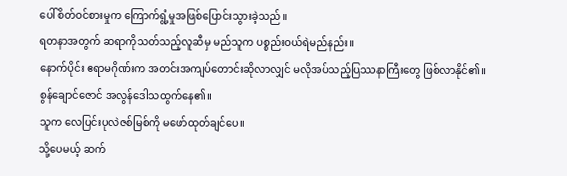ပေါ်စိတ်ဝင်စားမှုက ကြောက်ရွံ့မှုအဖြစ်ပြောင်းသွားခဲ့သည်။
ရတနာအတွက် ဆရာကိုသတ်သည့်လူဆီမှ မည်သူက ပစ္စည်းဝယ်ရဲမည်နည်း။
နောက်ပိုင်း ဧရာမဂိုဏ်းက အတင်းအကျပ်တောင်းဆိုလာလျှင် မလိုအပ်သည့်ပြဿနာကြီးတွေ ဖြစ်လာနိုင်၏။
စွန်ချောင်ဇောင် အလွန်ဒေါသထွက်နေ၏။
သူက လေပြင်းပုလဲဇစ်မြစ်ကို မဖော်ထုတ်ချင်ပေ။
သို့ပေမယ့် ဆက်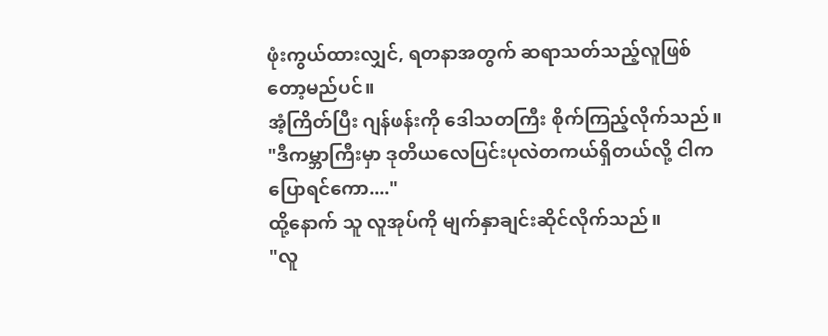ဖုံးကွယ်ထားလျှင်, ရတနာအတွက် ဆရာသတ်သည့်လူဖြစ်တော့မည်ပင်။
အံ့ကြိတ်ပြီး ဂျန်ဖန်းကို ဒေါသတကြီး စိုက်ကြည့်လိုက်သည်။
"ဒီကမ္ဘာကြီးမှာ ဒုတိယလေပြင်းပုလဲတကယ်ရှိတယ်လို့ ငါကပြောရင်ကော...."
ထို့နောက် သူ လူအုပ်ကို မျက်နှာချင်းဆိုင်လိုက်သည်။
"လူ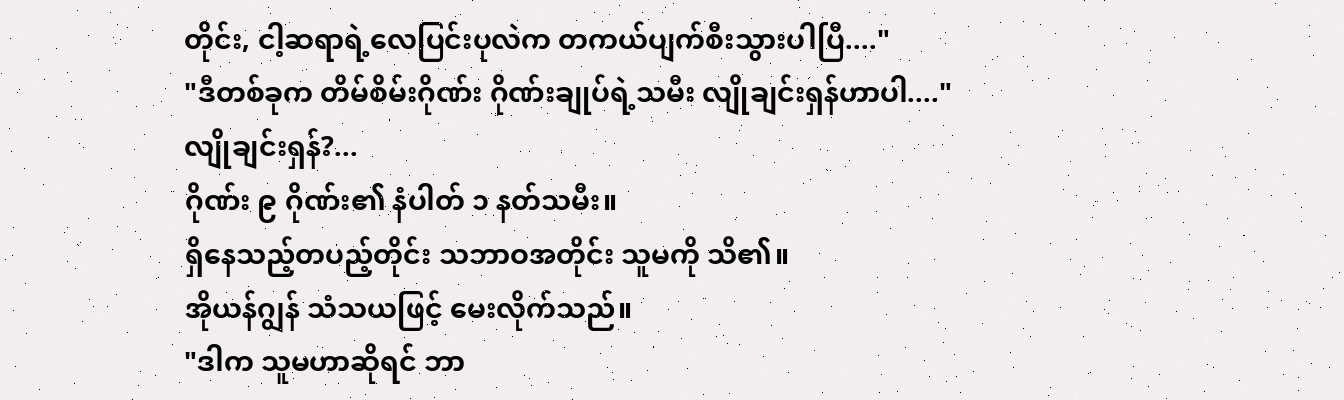တိုင်း, ငါ့ဆရာရဲ့လေပြင်းပုလဲက တကယ်ပျက်စီးသွားပါပြီ...."
"ဒီတစ်ခုက တိမ်စိမ်းဂိုဏ်း ဂိုဏ်းချုပ်ရဲ့သမီး လျိုချင်းရှန်ဟာပါ...."
လျိုချင်းရှန်?...
ဂိုဏ်း ၉ ဂိုဏ်း၏ နံပါတ် ၁ နတ်သမီး။
ရှိနေသည့်တပည့်တိုင်း သဘာဝအတိုင်း သူမကို သိ၏။
အိုယန်ဂျွန် သံသယဖြင့် မေးလိုက်သည်။
"ဒါက သူမဟာဆိုရင် ဘာ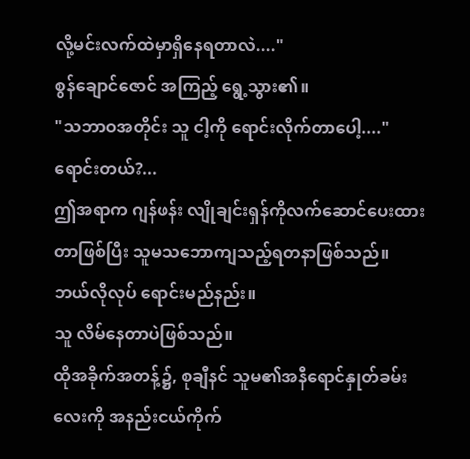လို့မင်းလက်ထဲမှာရှိနေရတာလဲ...."
စွန်ချောင်ဇောင် အကြည့် ရွေ့သွား၏။
"သဘာဝအတိုင်း သူ ငါ့ကို ရောင်းလိုက်တာပေါ့...."
ရောင်းတယ်?...
ဤအရာက ဂျန်ဖန်း လျိုချင်းရှန်ကိုလက်ဆောင်ပေးထားတာဖြစ်ပြီး သူမသဘောကျသည့်ရတနာဖြစ်သည်။
ဘယ်လိုလုပ် ရောင်းမည်နည်း။
သူ လိမ်နေတာပဲဖြစ်သည်။
ထိုအခိုက်အတန့်၌, စုချီနင် သူမ၏အနီရောင်နှုတ်ခမ်းလေးကို အနည်းငယ်ကိုက်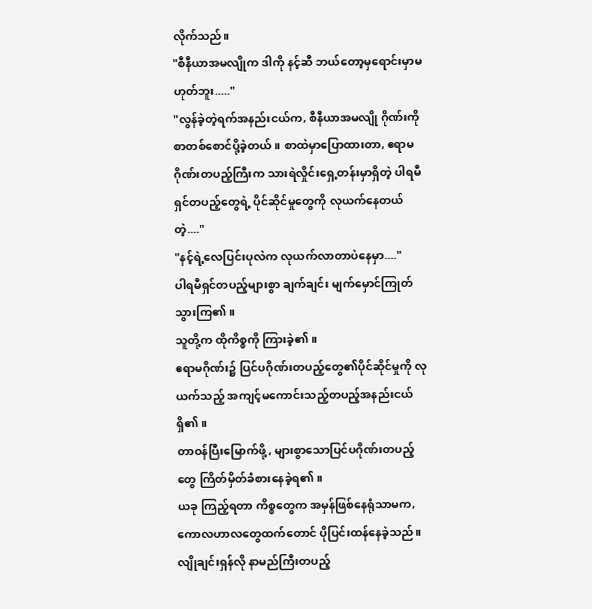လိုက်သည်။
"စီနီယာအမလျိုက ဒါကို နင့်ဆီ ဘယ်တော့မှရောင်းမှာမဟုတ်ဘူး....."
"လွန်ခဲ့တဲ့ရက်အနည်းငယ်က, စီနီယာအမလျို ဂိုဏ်းကို စာတစ်စောင်ပို့ခဲ့တယ်။ စာထဲမှာပြောထားတာ, ဧရာမဂိုဏ်းတပည့်ကြီးက သားရဲလှိုင်းရှေ့တန်းမှာရှိတဲ့ ပါရမီရှင်တပည့်တွေရဲ့ ပိုင်ဆိုင်မှုတွေကို လုယက်နေတယ်တဲ့...."
"နင့်ရဲ့လေပြင်းပုလဲက လုယက်လာတာပဲနေမှာ...."
ပါရမီရှင်တပည့်များစွာ ချက်ချင်း မျက်မှောင်ကြုတ်သွားကြ၏။
သူတို့က ထိုကိစ္စကို ကြားခဲ့၏။
ဧရာမဂိုဏ်း၌ ပြင်ပဂိုဏ်းတပည့်တွေ၏ပိုင်ဆိုင်မှုကို လုယက်သည့် အကျင့်မကောင်းသည့်တပည့်အနည်းငယ်ရှိ၏။
တာဝန်ပြီးမြောက်ဖို့, များစွာသောပြင်ပဂိုဏ်းတပည့်တွေ ကြိတ်မှိတ်ခံစားနေခဲ့ရ၏။
ယခု ကြည့်ရတာ ကိစ္စတွေက အမှန်ဖြစ်နေရုံသာမက, ကောလဟာလတွေထက်တောင် ပိုပြင်းထန်နေခဲ့သည်။
လျိုချင်းရှန်လို နာမည်ကြီးတပည့်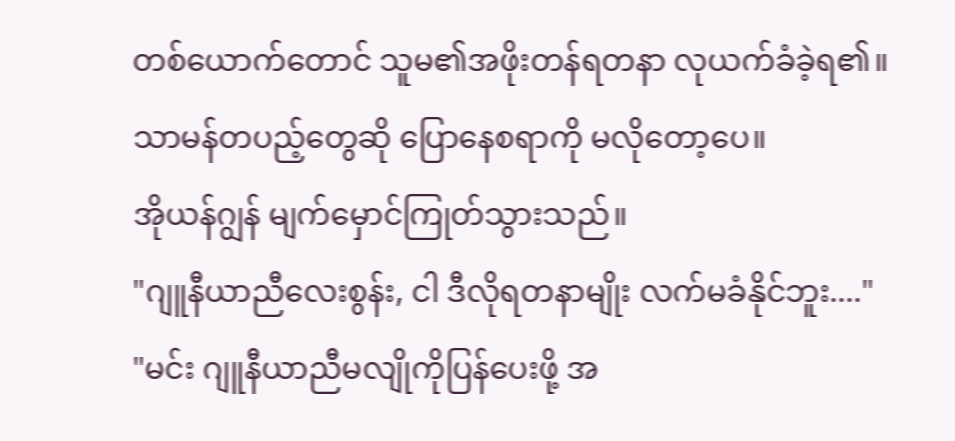တစ်ယောက်တောင် သူမ၏အဖိုးတန်ရတနာ လုယက်ခံခဲ့ရ၏။
သာမန်တပည့်တွေဆို ပြောနေစရာကို မလိုတော့ပေ။
အိုယန်ဂျွန် မျက်မှောင်ကြုတ်သွားသည်။
"ဂျူနီယာညီလေးစွန်း, ငါ ဒီလိုရတနာမျိုး လက်မခံနိုင်ဘူး...."
"မင်း ဂျူနီယာညီမလျိုကိုပြန်ပေးဖို့ အ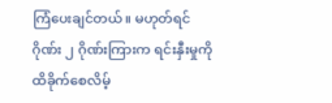ကြံပေးချင်တယ်။ မဟုတ်ရင် ဂိုဏ်း ၂ ဂိုဏ်းကြားက ရင်းနှီးမှုကို ထိခိုက်စေလိမ့်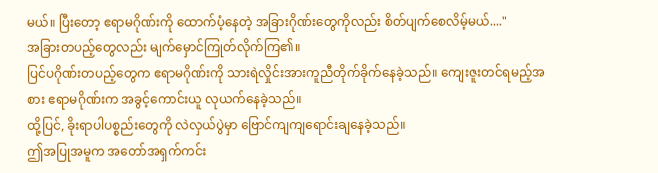မယ်။ ပြီးတော့ ဧရာမဂိုဏ်းကို ထောက်ပံ့နေတဲ့ အခြားဂိုဏ်းတွေကိုလည်း စိတ်ပျက်စေလိမ့်မယ်...."
အခြားတပည့်တွေလည်း မျက်မှောင်ကြုတ်လိုက်ကြ၏။
ပြင်ပဂိုဏ်းတပည့်တွေက ဧရာမဂိုဏ်းကို သားရဲလှိုင်းအားကူညီတိုက်ခိုက်နေခဲ့သည်။ ကျေးဇူးတင်ရမည့်အစား ဧရာမဂိုဏ်းက အခွင့်ကောင်းယူ လုယက်နေခဲ့သည်။
ထို့ပြင်, ခိုးရာပါပစ္စည်းတွေကို လဲလှယ်ပွဲမှာ ဗြောင်ကျကျရောင်းချနေခဲ့သည်။
ဤအပြုအမူက အတော်အရှက်ကင်း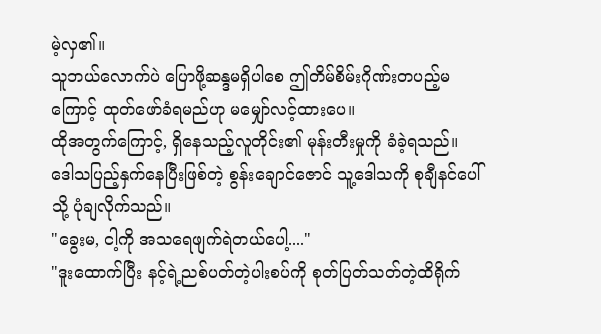မဲ့လှ၏။
သူဘယ်လောက်ပဲ ပြောဖို့ဆန္ဒမရှိပါစေ ဤတိမ်စိမ်းဂိုဏ်းတပည့်မကြောင့် ထုတ်ဖော်ခံရမည်ဟု မမျှော်လင့်ထားပေ။
ထိုအတွက်ကြောင့်, ရှိနေသည့်လူတိုင်း၏ မုန်းတီးမှုကို ခံခဲ့ရသည်။
ဒေါသပြည့်နှက်နေပြီးဖြစ်တဲ့ စွန်းချောင်ဇောင် သူ့ဒေါသကို စုချီနင်ပေါ်သို့ ပုံချလိုက်သည်။
"ခွေးမ, ငါ့ကို အသရေဖျက်ရဲတယ်ပေါ့...."
"ဒူးထောက်ပြီး နင့်ရဲ့ညစ်ပတ်တဲ့ပါးစပ်ကို စုတ်ပြတ်သတ်တဲ့ထိရိုက်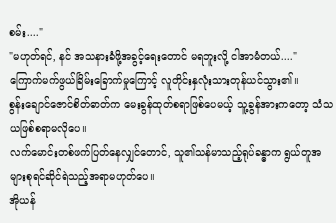စမ်း...."
"မဟုတ်ရင်, နင် အသနားခံဖို့အခွင့်ရေးတောင် မရဘူးလို့ ငါအာမံတယ်...."
ကြောက်မက်ဖွယ်ခြိမ်းခြောက်မှုကြောင့် လူတိုင်းနှလုံးသားတုန်ယင်သွား၏။
စွန်းချောင်ဇောင်စိတ်ဓာတ်က မေးခွန်ထုတ်စရာဖြစ်ပေမယ့် သူ့ခွန်အားကတော့ သံသယဖြစ်စရာမလိုပေ။
လက်မောင်းတစ်ဖက်ပြတ်နေလျှင်တောင်, သူ၏သန်မာသည့်ရုပ်ခန္ဓာက ရွယ်တူအများစုရင်ဆိုင်ရဲသည့်အရာမဟုတ်ပေ။
အိုယန်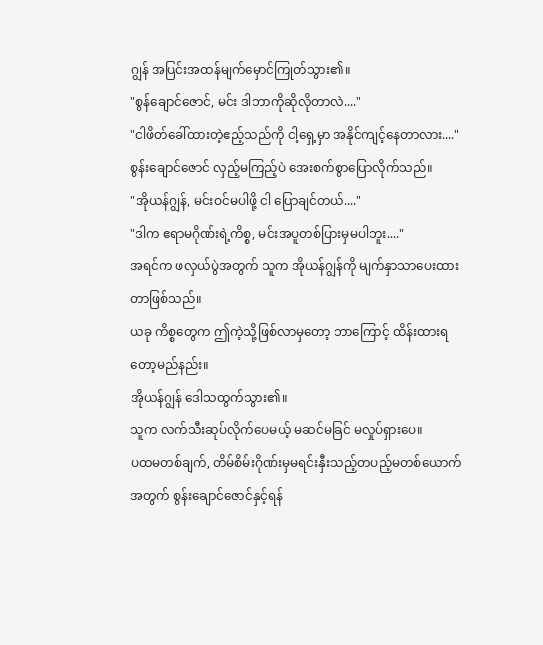ဂျွန် အပြင်းအထန်မျက်မှောင်ကြုတ်သွား၏။
"စွန်ချောင်ဇောင်, မင်း ဒါဘာကိုဆိုလိုတာလဲ...."
"ငါဖိတ်ခေါ်ထားတဲ့ဧည့်သည်ကို ငါ့ရှေ့မှာ အနိုင်ကျင့်နေတာလား...."
စွန်းချောင်ဇောင် လှည့်မကြည့်ပဲ အေးစက်စွာပြောလိုက်သည်။
"အိုယန်ဂျွန်, မင်းဝင်မပါဖို့ ငါ ပြောချင်တယ်...."
"ဒါက ဧရာမဂိုဏ်းရဲ့ကိစ္စ, မင်းအပူတစ်ပြားမှမပါဘူး...."
အရင်က ဖလှယ်ပွဲအတွက် သူက အိုယန်ဂျွန်ကို မျက်နှာသာပေးထားတာဖြစ်သည်။
ယခု ကိစ္စတွေက ဤကဲ့သို့ဖြစ်လာမှတော့ ဘာကြောင့် ထိန်းထားရတော့မည်နည်း။
အိုယန်ဂျွန် ဒေါသထွက်သွား၏။
သူက လက်သီးဆုပ်လိုက်ပေမယ့် မဆင်မခြင် မလှုပ်ရှားပေ။
ပထမတစ်ချက်, တိမ်စိမ်းဂိုဏ်းမှမရင်းနှီးသည့်တပည့်မတစ်ယောက်အတွက် စွန်းချောင်ဇောင်နှင့်ရန်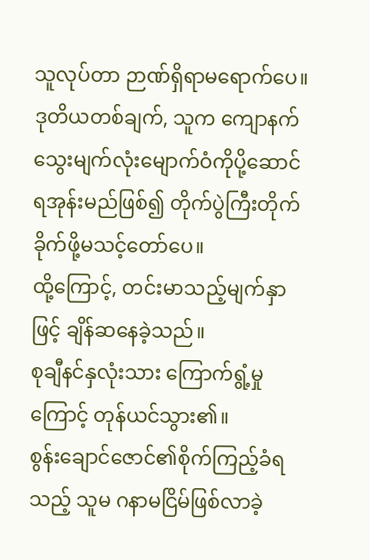သူလုပ်တာ ဉာဏ်ရှိရာမရောက်ပေ။
ဒုတိယတစ်ချက်, သူက ကျောနက်သွေးမျက်လုံးမျောက်ဝံကိုပို့ဆောင်ရအုန်းမည်ဖြစ်၍ တိုက်ပွဲကြီးတိုက်ခိုက်ဖို့မသင့်တော်ပေ။
ထို့ကြောင့်, တင်းမာသည့်မျက်နှာဖြင့် ချိန်ဆနေခဲ့သည်။
စုချီနင်နှလုံးသား ကြောက်ရွံ့မှုကြောင့် တုန်ယင်သွား၏။
စွန်းချောင်ဇောင်၏စိုက်ကြည့်ခံရသည့် သူမ ဂနာမငြိမ်ဖြစ်လာခဲ့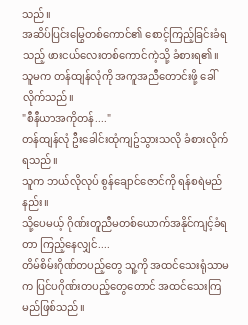သည်။
အဆိပ်ပြင်းမြွေတစ်ကောင်၏ စောင့်ကြည့်ခြင်းခံရသည့် ဖားငယ်လေးတစ်ကောင်ကဲ့သို့ ခံစားရ၏။
သူမက တန်ထျန်လုံကို အကူအညီတောင်းဖို့ ခေါ်လိုက်သည်။
"စီနီယာအကိုတန်...."
တန်ထျန်လုံ ဦးခေါင်းထုံကျဥ်သွားသလို ခံစားလိုက်ရသည်။
သူက ဘယ်လိုလုပ် စွန်ချောင်ဇောင်ကို ရန်စရဲမည်နည်း။
သို့ပေမယ့် ဂိုဏ်းတူညီမတစ်ယောက်အနိုင်ကျင့်ခံရတာ ကြည့်နေလျှင်....
တိမ်စိမ်းဂိုဏ်တပည့်တွေ သူ့ကို အထင်သေးရုံသာမက ပြင်ပဂိုဏ်းတပည့်တွေတောင် အထင်သေးကြမည်ဖြစ်သည်။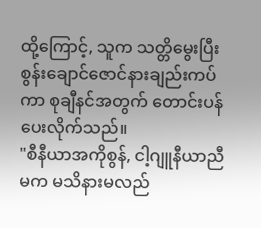ထို့ကြောင့်, သူက သတ္တိမွေးပြီး စွန်းချောင်ဇောင်နားချည်းကပ်ကာ စုချီနင်အတွက် တောင်းပန်ပေးလိုက်သည်။
"စီနီယာအကိုစွန်, ငါ့ဂျူနီယာညီမက မသိနားမလည်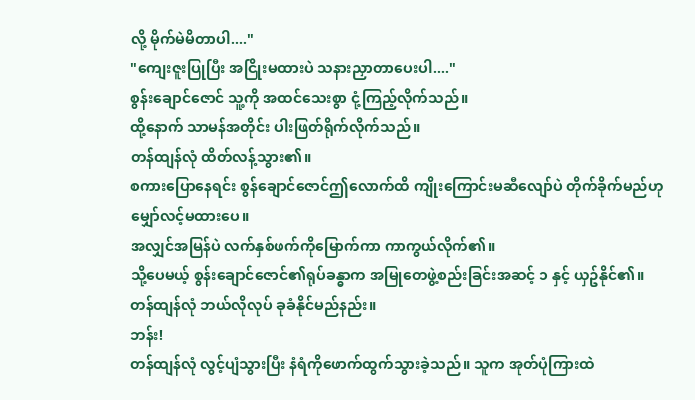လို့ မိုက်မဲမိတာပါ...."
"ကျေးဇူးပြုပြီး အငြိုးမထားပဲ သနားညှာတာပေးပါ...."
စွန်းချောင်ဇောင် သူ့ကို အထင်သေးစွာ ငုံ့ကြည့်လိုက်သည်။
ထို့နောက် သာမန်အတိုင်း ပါးဖြတ်ရိုက်လိုက်သည်။
တန်ထျန်လုံ ထိတ်လန့်သွား၏။
စကားပြောနေရင်း စွန်ချောင်ဇောင်ဤလောက်ထိ ကျိုးကြောင်းမဆီလျော်ပဲ တိုက်ခိုက်မည်ဟု မျှော်လင့်မထားပေ။
အလျှင်အမြန်ပဲ လက်နှစ်ဖက်ကိုမြောက်ကာ ကာကွယ်လိုက်၏။
သို့ပေမယ့် စွန်းချောင်ဇောင်၏ရုပ်ခန္ဓာက အမြုတေဖွဲ့စည်းခြင်းအဆင့် ၁ နှင့် ယှဥ်နိုင်၏။
တန်ထျန်လုံ ဘယ်လိုလုပ် ခုခံနိုင်မည်နည်း။
ဘန်း!
တန်ထျန်လုံ လွင့်ပျံသွားပြီး နံရံကိုဖောက်ထွက်သွားခဲ့သည်။ သူက အုတ်ပုံကြားထဲ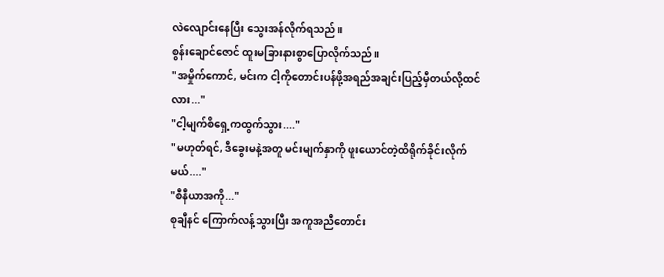လဲလျောင်းနေပြီး သွေးအန်လိုက်ရသည်။
စွန်းချောင်ဇောင် ထူးမခြားနားစွာပြောလိုက်သည်။
"အမှိုက်ကောင်, မင်းက ငါ့ကိုတောင်းပန်ဖို့အရည်အချင်းပြည့်မှီတယ်လို့ထင်လား..."
"ငါ့မျက်စိရှေ့ကထွက်သွား...."
"မဟုတ်ရင်, ဒီခွေးမနဲ့အတူ မင်းမျက်နှာကို ဖူးယောင်တဲ့ထိရိုက်ခိုင်းလိုက်မယ်...."
"စီနီယာအကို..."
စုချီနင် ကြောက်လန့်သွားပြီး အကူအညီတောင်း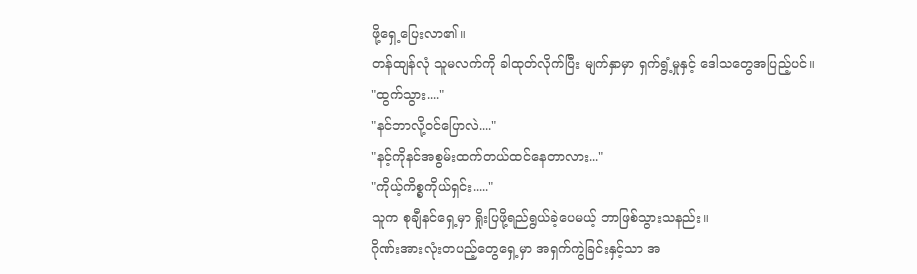ဖို့ရှေ့ပြေးလာ၏။
တန်ထျန်လုံ သူမလက်ကို ခါထုတ်လိုက်ပြီး မျက်နှာမှာ ရှက်ရွံ့မှုနှင့် ဒေါသတွေအပြည့်ပင်။
"ထွက်သွား...."
"နင်ဘာလို့ဝင်ပြောလဲ...."
"နင့်ကိုနင်အစွမ်းထက်တယ်ထင်နေတာလား..."
"ကိုယ့်ကိစ္စကိုယ်ရှင်း....."
သူက စုချီနင်ရှေ့မှာ ရှိုးပြဖို့ရည်ရွယ်ခဲ့ပေမယ့် ဘာဖြစ်သွားသနည်း။
ဂိုဏ်းအားလုံးတပည့်တွေရှေ့မှာ အရှက်ကွဲခြင်းနှင့်သာ အ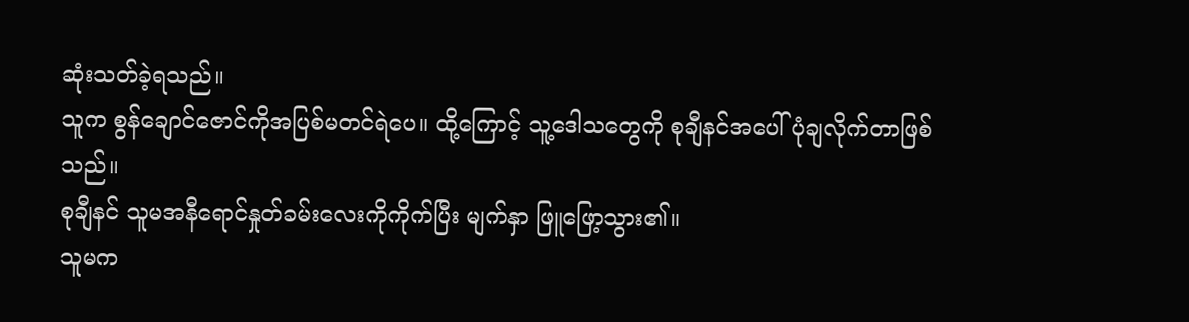ဆုံးသတ်ခဲ့ရသည်။
သူက စွန်ချောင်ဇောင်ကိုအပြစ်မတင်ရဲပေ။ ထို့ကြောင့် သူ့ဒေါသတွေကို စုချီနင်အပေါ် ပုံချလိုက်တာဖြစ်သည်။
စုချီနင် သူမအနီရောင်နှုတ်ခမ်းလေးကိုကိုက်ပြီး မျက်နှာ ဖြူဖြော့သွား၏။
သူမက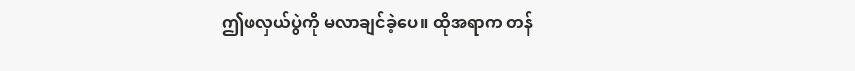ဤဖလှယ်ပွဲကို မလာချင်ခဲ့ပေ။ ထိုအရာက တန်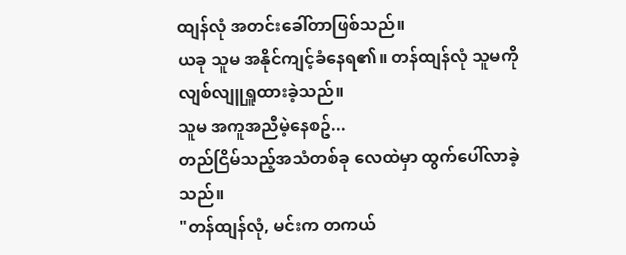ထျန်လုံ အတင်းခေါ်တာဖြစ်သည်။
ယခု သူမ အနိုင်ကျင့်ခံနေရ၏။ တန်ထျန်လုံ သူမကို လျစ်လျူရှူထားခဲ့သည်။
သူမ အကူအညီမဲ့နေစဥ်...
တည်ငြိမ်သည့်အသံတစ်ခု လေထဲမှာ ထွက်ပေါ်လာခဲ့သည်။
"တန်ထျန်လုံ, မင်းက တကယ်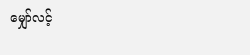မျှော်လင့်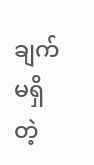ချက်မရှိတဲ့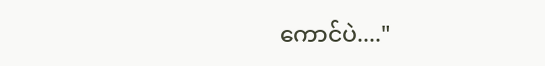ကောင်ပဲ...."